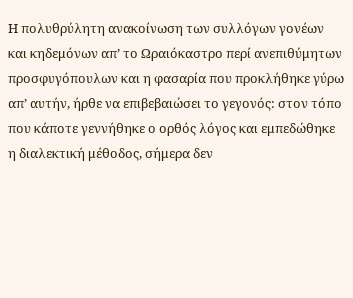Η πολυθρύλητη ανακοίνωση των συλλόγων γονέων και κηδεμόνων απ’ το Ωραιόκαστρο περί ανεπιθύμητων προσφυγόπουλων και η φασαρία που προκλήθηκε γύρω απ’ αυτήν, ήρθε να επιβεβαιώσει το γεγονός: στον τόπο που κάποτε γεννήθηκε ο ορθός λόγος και εμπεδώθηκε η διαλεκτική μέθοδος, σήμερα δεν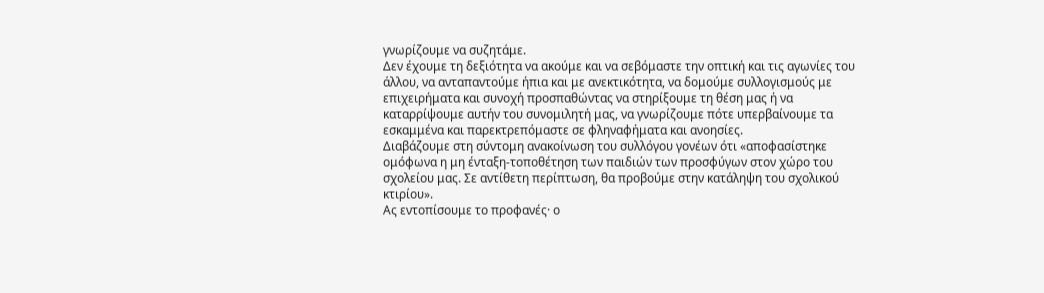γνωρίζουμε να συζητάμε.
Δεν έχουμε τη δεξιότητα να ακούμε και να σεβόμαστε την οπτική και τις αγωνίες του άλλου, να ανταπαντούμε ήπια και με ανεκτικότητα, να δομούμε συλλογισμούς με επιχειρήματα και συνοχή προσπαθώντας να στηρίξουμε τη θέση μας ή να καταρρίψουμε αυτήν του συνομιλητή μας, να γνωρίζουμε πότε υπερβαίνουμε τα εσκαμμένα και παρεκτρεπόμαστε σε φληναφήματα και ανοησίες.
Διαβάζουμε στη σύντομη ανακοίνωση του συλλόγου γονέων ότι «αποφασίστηκε ομόφωνα η μη ένταξη-τοποθέτηση των παιδιών των προσφύγων στον χώρο του σχολείου μας. Σε αντίθετη περίπτωση, θα προβούμε στην κατάληψη του σχολικού κτιρίου».
Ας εντοπίσουμε το προφανές· ο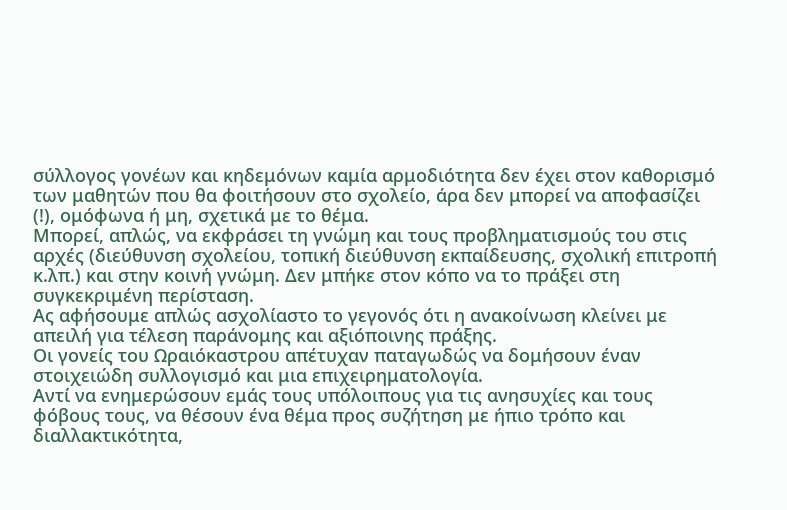σύλλογος γονέων και κηδεμόνων καμία αρμοδιότητα δεν έχει στον καθορισμό των μαθητών που θα φοιτήσουν στο σχολείο, άρα δεν μπορεί να αποφασίζει (!), ομόφωνα ή μη, σχετικά με το θέμα.
Μπορεί, απλώς, να εκφράσει τη γνώμη και τους προβληματισμούς του στις αρχές (διεύθυνση σχολείου, τοπική διεύθυνση εκπαίδευσης, σχολική επιτροπή κ.λπ.) και στην κοινή γνώμη. Δεν μπήκε στον κόπο να το πράξει στη συγκεκριμένη περίσταση.
Ας αφήσουμε απλώς ασχολίαστο το γεγονός ότι η ανακοίνωση κλείνει με απειλή για τέλεση παράνομης και αξιόποινης πράξης.
Οι γονείς του Ωραιόκαστρου απέτυχαν παταγωδώς να δομήσουν έναν στοιχειώδη συλλογισμό και μια επιχειρηματολογία.
Αντί να ενημερώσουν εμάς τους υπόλοιπους για τις ανησυχίες και τους φόβους τους, να θέσουν ένα θέμα προς συζήτηση με ήπιο τρόπο και διαλλακτικότητα,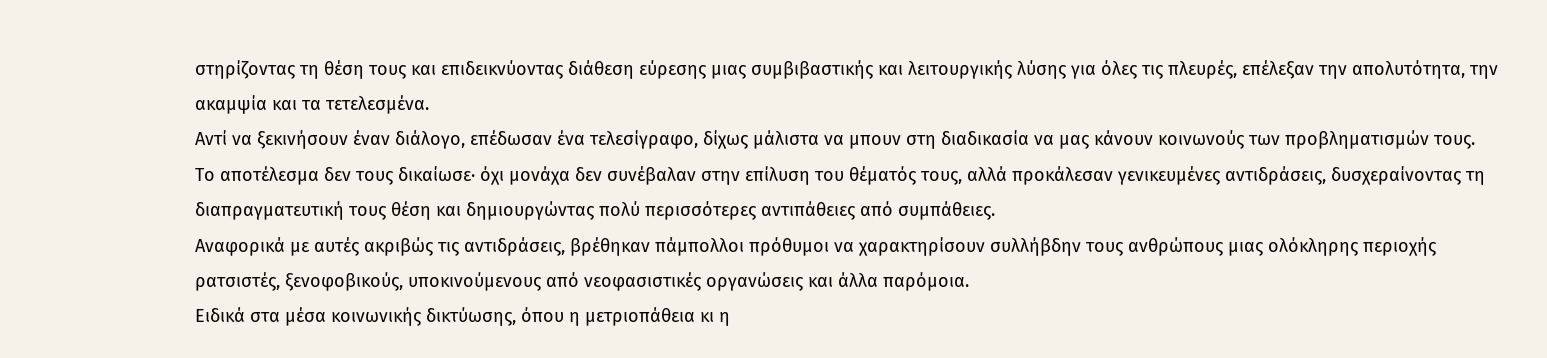στηρίζοντας τη θέση τους και επιδεικνύοντας διάθεση εύρεσης μιας συμβιβαστικής και λειτουργικής λύσης για όλες τις πλευρές, επέλεξαν την απολυτότητα, την ακαμψία και τα τετελεσμένα.
Αντί να ξεκινήσουν έναν διάλογο, επέδωσαν ένα τελεσίγραφο, δίχως μάλιστα να μπουν στη διαδικασία να μας κάνουν κοινωνούς των προβληματισμών τους.
Το αποτέλεσμα δεν τους δικαίωσε· όχι μονάχα δεν συνέβαλαν στην επίλυση του θέματός τους, αλλά προκάλεσαν γενικευμένες αντιδράσεις, δυσχεραίνοντας τη διαπραγματευτική τους θέση και δημιουργώντας πολύ περισσότερες αντιπάθειες από συμπάθειες.
Αναφορικά με αυτές ακριβώς τις αντιδράσεις, βρέθηκαν πάμπολλοι πρόθυμοι να χαρακτηρίσουν συλλήβδην τους ανθρώπους μιας ολόκληρης περιοχής ρατσιστές, ξενοφοβικούς, υποκινούμενους από νεοφασιστικές οργανώσεις και άλλα παρόμοια.
Ειδικά στα μέσα κοινωνικής δικτύωσης, όπου η μετριοπάθεια κι η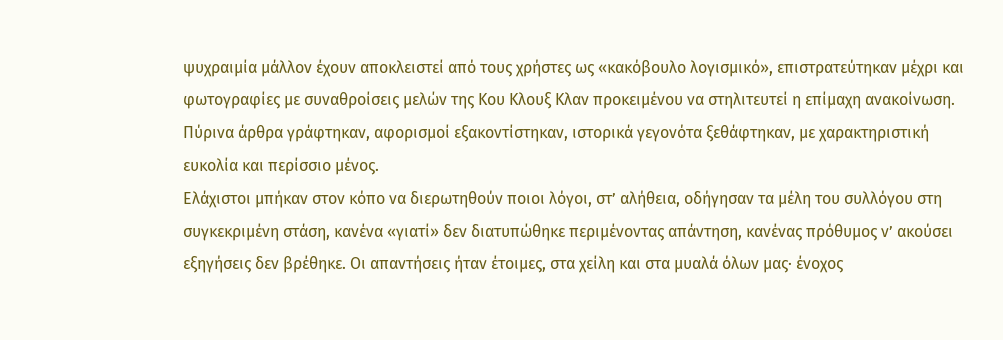ψυχραιμία μάλλον έχουν αποκλειστεί από τους χρήστες ως «κακόβουλο λογισμικό», επιστρατεύτηκαν μέχρι και φωτογραφίες με συναθροίσεις μελών της Κου Κλουξ Κλαν προκειμένου να στηλιτευτεί η επίμαχη ανακοίνωση.
Πύρινα άρθρα γράφτηκαν, αφορισμοί εξακοντίστηκαν, ιστορικά γεγονότα ξεθάφτηκαν, με χαρακτηριστική ευκολία και περίσσιο μένος.
Ελάχιστοι μπήκαν στον κόπο να διερωτηθούν ποιοι λόγοι, στ’ αλήθεια, οδήγησαν τα μέλη του συλλόγου στη συγκεκριμένη στάση, κανένα «γιατί» δεν διατυπώθηκε περιμένοντας απάντηση, κανένας πρόθυμος ν’ ακούσει εξηγήσεις δεν βρέθηκε. Οι απαντήσεις ήταν έτοιμες, στα χείλη και στα μυαλά όλων μας· ένοχος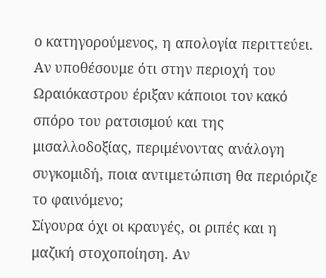ο κατηγορούμενος, η απολογία περιττεύει.
Αν υποθέσουμε ότι στην περιοχή του Ωραιόκαστρου έριξαν κάποιοι τον κακό σπόρο του ρατσισμού και της μισαλλοδοξίας, περιμένοντας ανάλογη συγκομιδή, ποια αντιμετώπιση θα περιόριζε το φαινόμενο;
Σίγουρα όχι οι κραυγές, οι ριπές και η μαζική στοχοποίηση. Αν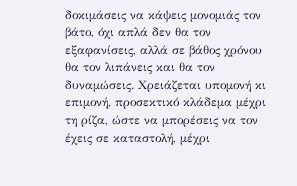δοκιμάσεις να κάψεις μονομιάς τον βάτο, όχι απλά δεν θα τον εξαφανίσεις, αλλά σε βάθος χρόνου θα τον λιπάνεις και θα τον δυναμώσεις. Χρειάζεται υπομονή κι επιμονή, προσεκτικό κλάδεμα μέχρι τη ρίζα, ώστε να μπορέσεις να τον έχεις σε καταστολή, μέχρι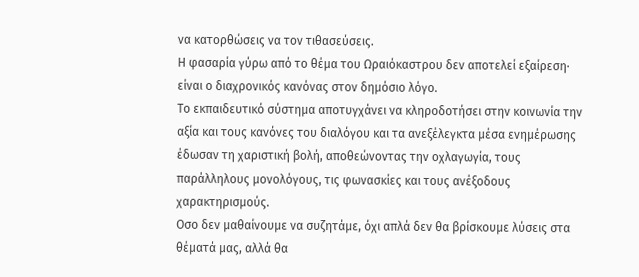να κατορθώσεις να τον τιθασεύσεις.
Η φασαρία γύρω από το θέμα του Ωραιόκαστρου δεν αποτελεί εξαίρεση· είναι ο διαχρονικός κανόνας στον δημόσιο λόγο.
Το εκπαιδευτικό σύστημα αποτυγχάνει να κληροδοτήσει στην κοινωνία την αξία και τους κανόνες του διαλόγου και τα ανεξέλεγκτα μέσα ενημέρωσης έδωσαν τη χαριστική βολή, αποθεώνοντας την οχλαγωγία, τους παράλληλους μονολόγους, τις φωνασκίες και τους ανέξοδους χαρακτηρισμούς.
Οσο δεν μαθαίνουμε να συζητάμε, όχι απλά δεν θα βρίσκουμε λύσεις στα θέματά μας, αλλά θα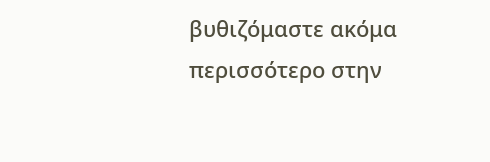βυθιζόμαστε ακόμα περισσότερο στην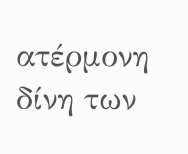ατέρμονη δίνη των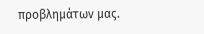προβλημάτων μας.